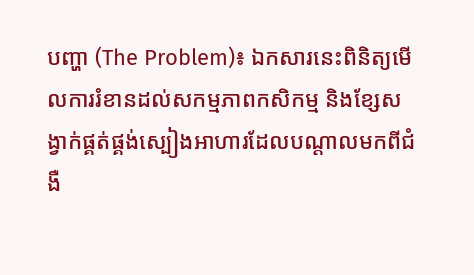បញ្ហា (The Problem)៖ ឯកសារនេះពិនិត្យមើលការរំខានដល់សកម្មភាពកសិកម្ម និងខ្សែសង្វាក់ផ្គត់ផ្គង់ស្បៀងអាហារដែលបណ្តាលមកពីជំងឺ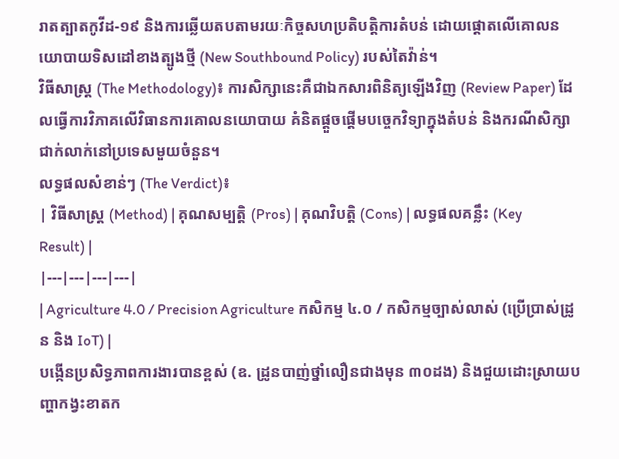រាតត្បាតកូវីដ-១៩ និងការឆ្លើយតបតាមរយៈកិច្ចសហប្រតិបត្តិការតំបន់ ដោយផ្តោតលើគោលនយោបាយទិសដៅខាងត្បូងថ្មី (New Southbound Policy) របស់តៃវ៉ាន់។
វិធីសាស្ត្រ (The Methodology)៖ ការសិក្សានេះគឺជាឯកសារពិនិត្យឡើងវិញ (Review Paper) ដែលធ្វើការវិភាគលើវិធានការគោលនយោបាយ គំនិតផ្តួចផ្តើមបច្ចេកវិទ្យាក្នុងតំបន់ និងករណីសិក្សាជាក់លាក់នៅប្រទេសមួយចំនួន។
លទ្ធផលសំខាន់ៗ (The Verdict)៖
| វិធីសាស្ត្រ (Method) | គុណសម្បត្តិ (Pros) | គុណវិបត្តិ (Cons) | លទ្ធផលគន្លឹះ (Key Result) |
|---|---|---|---|
| Agriculture 4.0 / Precision Agriculture កសិកម្ម ៤.០ / កសិកម្មច្បាស់លាស់ (ប្រើប្រាស់ដ្រូន និង IoT) |
បង្កើនប្រសិទ្ធភាពការងារបានខ្ពស់ (ឧ. ដ្រូនបាញ់ថ្នាំលឿនជាងមុន ៣០ដង) និងជួយដោះស្រាយបញ្ហាកង្វះខាតក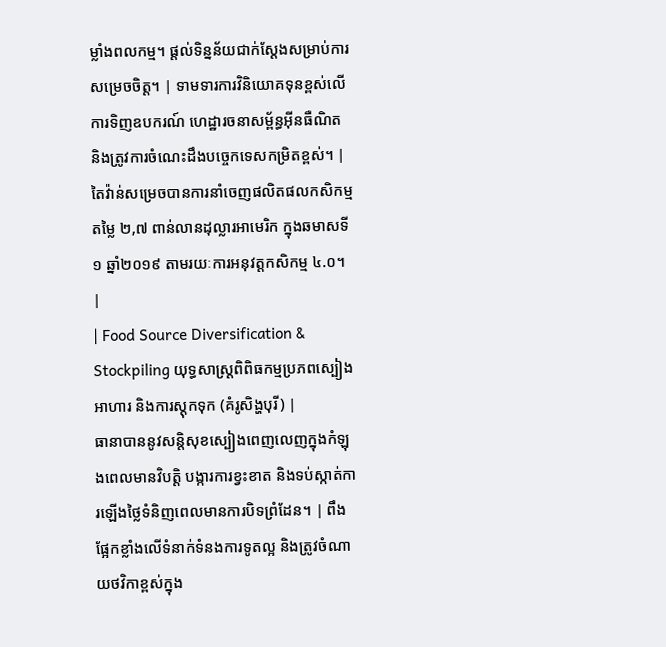ម្លាំងពលកម្ម។ ផ្តល់ទិន្នន័យជាក់ស្តែងសម្រាប់ការសម្រេចចិត្ត។ | ទាមទារការវិនិយោគទុនខ្ពស់លើការទិញឧបករណ៍ ហេដ្ឋារចនាសម្ព័ន្ធអ៊ីនធឺណិត និងត្រូវការចំណេះដឹងបច្ចេកទេសកម្រិតខ្ពស់។ | តៃវ៉ាន់សម្រេចបានការនាំចេញផលិតផលកសិកម្មតម្លៃ ២,៧ ពាន់លានដុល្លារអាមេរិក ក្នុងឆមាសទី១ ឆ្នាំ២០១៩ តាមរយៈការអនុវត្តកសិកម្ម ៤.០។ |
| Food Source Diversification & Stockpiling យុទ្ធសាស្ត្រពិពិធកម្មប្រភពស្បៀងអាហារ និងការស្តុកទុក (គំរូសិង្ហបុរី) |
ធានាបាននូវសន្តិសុខស្បៀងពេញលេញក្នុងកំឡុងពេលមានវិបត្តិ បង្ការការខ្វះខាត និងទប់ស្កាត់ការឡើងថ្លៃទំនិញពេលមានការបិទព្រំដែន។ | ពឹងផ្អែកខ្លាំងលើទំនាក់ទំនងការទូតល្អ និងត្រូវចំណាយថវិកាខ្ពស់ក្នុង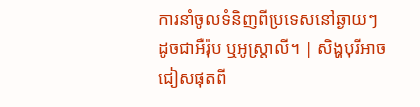ការនាំចូលទំនិញពីប្រទេសនៅឆ្ងាយៗ ដូចជាអឺរ៉ុប ឬអូស្ត្រាលី។ | សិង្ហបុរីអាចជៀសផុតពី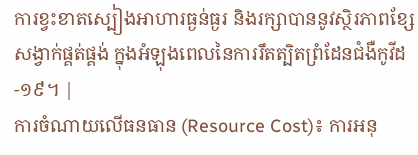ការខ្វះខាតស្បៀងអាហារធ្ងន់ធ្ងរ និងរក្សាបាននូវស្ថិរភាពខ្សែសង្វាក់ផ្គត់ផ្គង់ ក្នុងអំឡុងពេលនៃការរឹតត្បិតព្រំដែនជំងឺកូវីដ-១៩។ |
ការចំណាយលើធនធាន (Resource Cost)៖ ការអនុ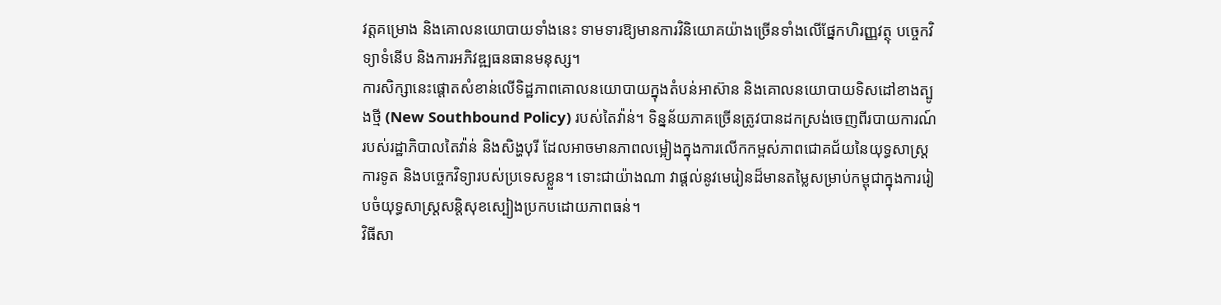វត្តគម្រោង និងគោលនយោបាយទាំងនេះ ទាមទារឱ្យមានការវិនិយោគយ៉ាងច្រើនទាំងលើផ្នែកហិរញ្ញវត្ថុ បច្ចេកវិទ្យាទំនើប និងការអភិវឌ្ឍធនធានមនុស្ស។
ការសិក្សានេះផ្តោតសំខាន់លើទិដ្ឋភាពគោលនយោបាយក្នុងតំបន់អាស៊ាន និងគោលនយោបាយទិសដៅខាងត្បូងថ្មី (New Southbound Policy) របស់តៃវ៉ាន់។ ទិន្នន័យភាគច្រើនត្រូវបានដកស្រង់ចេញពីរបាយការណ៍របស់រដ្ឋាភិបាលតៃវ៉ាន់ និងសិង្ហបុរី ដែលអាចមានភាពលម្អៀងក្នុងការលើកកម្ពស់ភាពជោគជ័យនៃយុទ្ធសាស្ត្រការទូត និងបច្ចេកវិទ្យារបស់ប្រទេសខ្លួន។ ទោះជាយ៉ាងណា វាផ្តល់នូវមេរៀនដ៏មានតម្លៃសម្រាប់កម្ពុជាក្នុងការរៀបចំយុទ្ធសាស្ត្រសន្តិសុខស្បៀងប្រកបដោយភាពធន់។
វិធីសា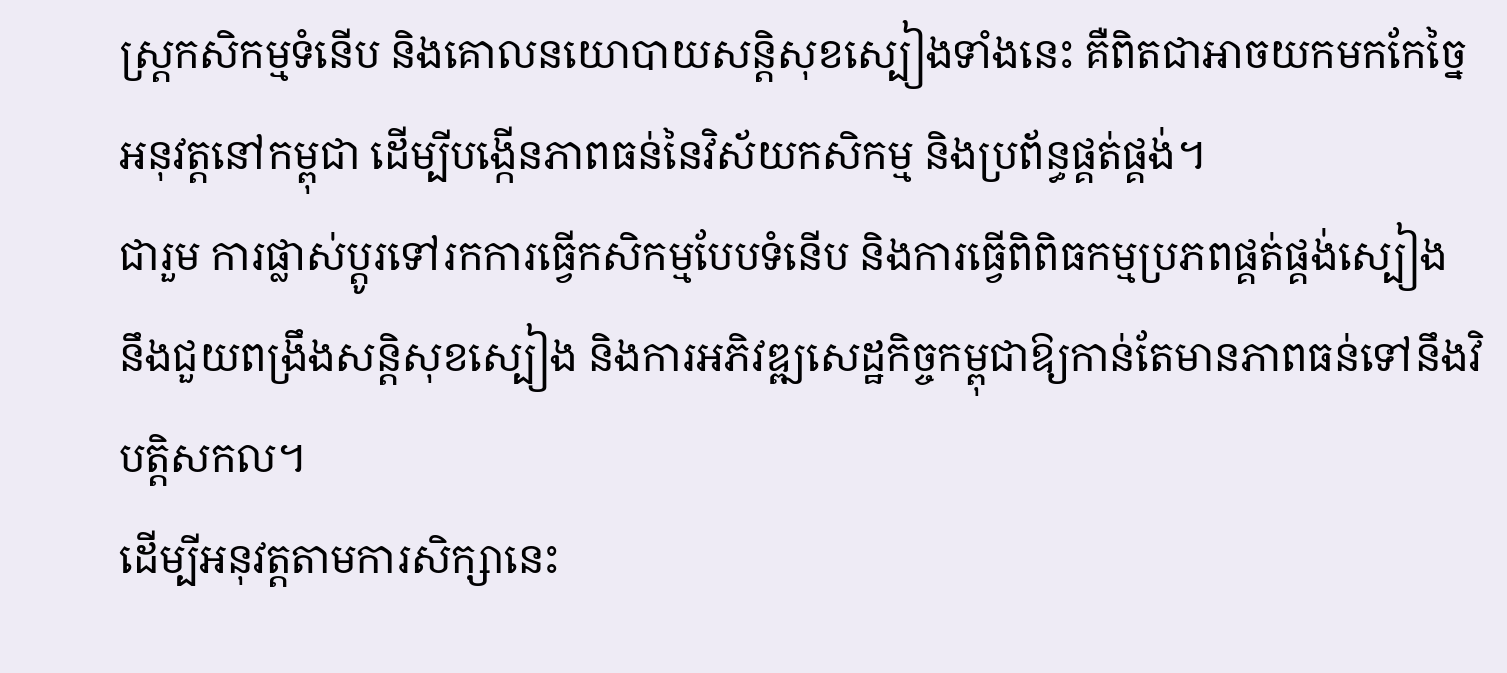ស្ត្រកសិកម្មទំនើប និងគោលនយោបាយសន្តិសុខស្បៀងទាំងនេះ គឺពិតជាអាចយកមកកែច្នៃអនុវត្តនៅកម្ពុជា ដើម្បីបង្កើនភាពធន់នៃវិស័យកសិកម្ម និងប្រព័ន្ធផ្គត់ផ្គង់។
ជារួម ការផ្លាស់ប្តូរទៅរកការធ្វើកសិកម្មបែបទំនើប និងការធ្វើពិពិធកម្មប្រភពផ្គត់ផ្គង់ស្បៀង នឹងជួយពង្រឹងសន្តិសុខស្បៀង និងការអភិវឌ្ឍសេដ្ឋកិច្ចកម្ពុជាឱ្យកាន់តែមានភាពធន់ទៅនឹងវិបត្តិសកល។
ដើម្បីអនុវត្តតាមការសិក្សានេះ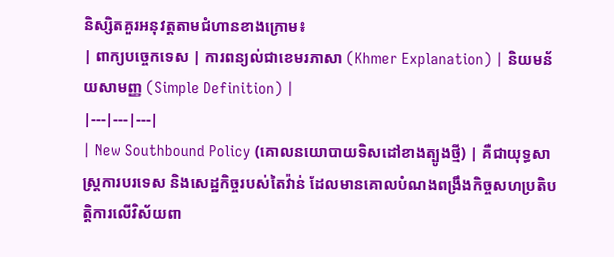និស្សិតគួរអនុវត្តតាមជំហានខាងក្រោម៖
| ពាក្យបច្ចេកទេស | ការពន្យល់ជាខេមរភាសា (Khmer Explanation) | និយមន័យសាមញ្ញ (Simple Definition) |
|---|---|---|
| New Southbound Policy (គោលនយោបាយទិសដៅខាងត្បូងថ្មី) | គឺជាយុទ្ធសាស្ត្រការបរទេស និងសេដ្ឋកិច្ចរបស់តៃវ៉ាន់ ដែលមានគោលបំណងពង្រឹងកិច្ចសហប្រតិបត្តិការលើវិស័យពា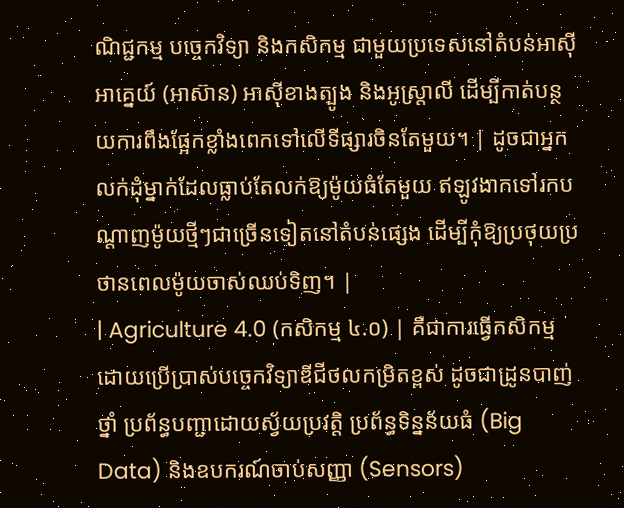ណិជ្ជកម្ម បច្ចេកវិទ្យា និងកសិកម្ម ជាមួយប្រទេសនៅតំបន់អាស៊ីអាគ្នេយ៍ (អាស៊ាន) អាស៊ីខាងត្បូង និងអូស្ត្រាលី ដើម្បីកាត់បន្ថយការពឹងផ្អែកខ្លាំងពេកទៅលើទីផ្សារចិនតែមួយ។ | ដូចជាអ្នកលក់ដុំម្នាក់ដែលធ្លាប់តែលក់ឱ្យម៉ូយធំតែមួយ ឥឡូវងាកទៅរកបណ្តាញម៉ូយថ្មីៗជាច្រើនទៀតនៅតំបន់ផ្សេង ដើម្បីកុំឱ្យប្រថុយប្រថានពេលម៉ូយចាស់ឈប់ទិញ។ |
| Agriculture 4.0 (កសិកម្ម ៤.០) | គឺជាការធ្វើកសិកម្មដោយប្រើប្រាស់បច្ចេកវិទ្យាឌីជីថលកម្រិតខ្ពស់ ដូចជាដ្រូនបាញ់ថ្នាំ ប្រព័ន្ធបញ្ជាដោយស្វ័យប្រវត្តិ ប្រព័ន្ធទិន្នន័យធំ (Big Data) និងឧបករណ៍ចាប់សញ្ញា (Sensors)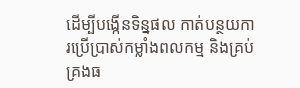ដើម្បីបង្កើនទិន្នផល កាត់បន្ថយការប្រើប្រាស់កម្លាំងពលកម្ម និងគ្រប់គ្រងធ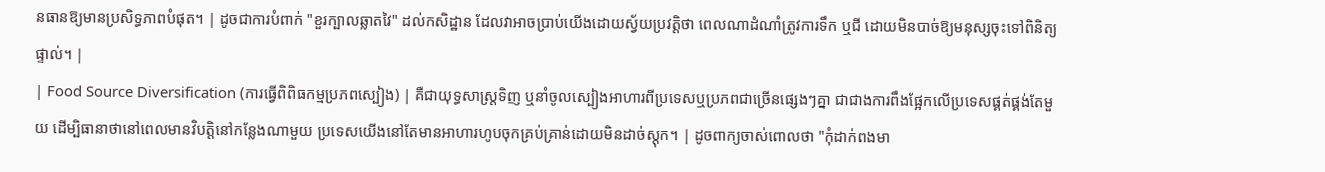នធានឱ្យមានប្រសិទ្ធភាពបំផុត។ | ដូចជាការបំពាក់ "ខួរក្បាលឆ្លាតវៃ" ដល់កសិដ្ឋាន ដែលវាអាចប្រាប់យើងដោយស្វ័យប្រវត្តិថា ពេលណាដំណាំត្រូវការទឹក ឬជី ដោយមិនបាច់ឱ្យមនុស្សចុះទៅពិនិត្យផ្ទាល់។ |
| Food Source Diversification (ការធ្វើពិពិធកម្មប្រភពស្បៀង) | គឺជាយុទ្ធសាស្ត្រទិញ ឬនាំចូលស្បៀងអាហារពីប្រទេសឬប្រភពជាច្រើនផ្សេងៗគ្នា ជាជាងការពឹងផ្អែកលើប្រទេសផ្គត់ផ្គង់តែមួយ ដើម្បិធានាថានៅពេលមានវិបត្តិនៅកន្លែងណាមួយ ប្រទេសយើងនៅតែមានអាហារហូបចុកគ្រប់គ្រាន់ដោយមិនដាច់ស្តុក។ | ដូចពាក្យចាស់ពោលថា "កុំដាក់ពងមា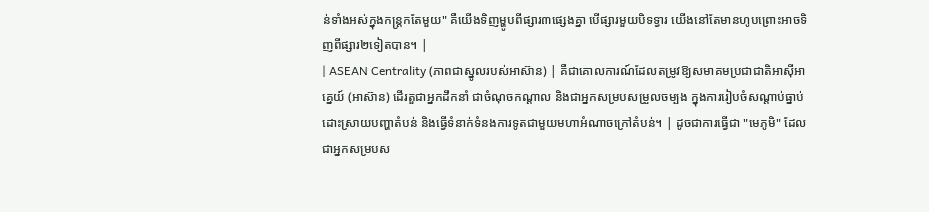ន់ទាំងអស់ក្នុងកន្ត្រកតែមួយ" គឺយើងទិញម្ហូបពីផ្សារ៣ផ្សេងគ្នា បើផ្សារមួយបិទទ្វារ យើងនៅតែមានហូបព្រោះអាចទិញពីផ្សារ២ទៀតបាន។ |
| ASEAN Centrality (ភាពជាស្នូលរបស់អាស៊ាន) | គឺជាគោលការណ៍ដែលតម្រូវឱ្យសមាគមប្រជាជាតិអាស៊ីអាគ្នេយ៍ (អាស៊ាន) ដើរតួជាអ្នកដឹកនាំ ជាចំណុចកណ្តាល និងជាអ្នកសម្របសម្រួលចម្បង ក្នុងការរៀបចំសណ្តាប់ធ្នាប់ ដោះស្រាយបញ្ហាតំបន់ និងធ្វើទំនាក់ទំនងការទូតជាមួយមហាអំណាចក្រៅតំបន់។ | ដូចជាការធ្វើជា "មេភូមិ" ដែលជាអ្នកសម្របស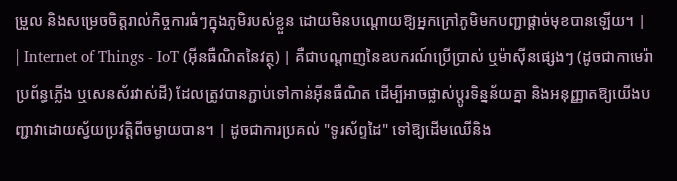ម្រួល និងសម្រេចចិត្តរាល់កិច្ចការធំៗក្នុងភូមិរបស់ខ្លួន ដោយមិនបណ្តោយឱ្យអ្នកក្រៅភូមិមកបញ្ជាផ្តាច់មុខបានឡើយ។ |
| Internet of Things - IoT (អ៊ីនធឺណិតនៃវត្ថុ) | គឺជាបណ្តាញនៃឧបករណ៍ប្រើប្រាស់ ឬម៉ាស៊ីនផ្សេងៗ (ដូចជាកាមេរ៉ា ប្រព័ន្ធភ្លើង ឬសេនស័រវាស់ដី) ដែលត្រូវបានភ្ជាប់ទៅកាន់អ៊ីនធឺណិត ដើម្បីអាចផ្លាស់ប្តូរទិន្នន័យគ្នា និងអនុញ្ញាតឱ្យយើងបញ្ជាវាដោយស្វ័យប្រវត្តិពីចម្ងាយបាន។ | ដូចជាការប្រគល់ "ទូរស័ព្ទដៃ" ទៅឱ្យដើមឈើនិង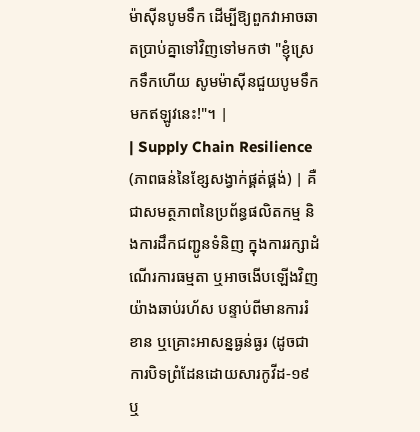ម៉ាស៊ីនបូមទឹក ដើម្បីឱ្យពួកវាអាចឆាតប្រាប់គ្នាទៅវិញទៅមកថា "ខ្ញុំស្រេកទឹកហើយ សូមម៉ាស៊ីនជួយបូមទឹកមកឥឡូវនេះ!"។ |
| Supply Chain Resilience (ភាពធន់នៃខ្សែសង្វាក់ផ្គត់ផ្គង់) | គឺជាសមត្ថភាពនៃប្រព័ន្ធផលិតកម្ម និងការដឹកជញ្ជូនទំនិញ ក្នុងការរក្សាដំណើរការធម្មតា ឬអាចងើបឡើងវិញយ៉ាងឆាប់រហ័ស បន្ទាប់ពីមានការរំខាន ឬគ្រោះអាសន្នធ្ងន់ធ្ងរ (ដូចជាការបិទព្រំដែនដោយសារកូវីដ-១៩ ឬ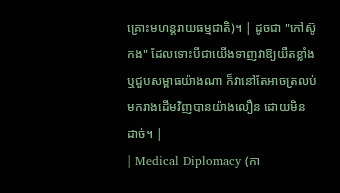គ្រោះមហន្តរាយធម្មជាតិ)។ | ដូចជា "កៅស៊ូកង" ដែលទោះបីជាយើងទាញវាឱ្យយឺតខ្លាំង ឬជួបសម្ពាធយ៉ាងណា ក៏វានៅតែអាចត្រលប់មករាងដើមវិញបានយ៉ាងលឿន ដោយមិនដាច់។ |
| Medical Diplomacy (កា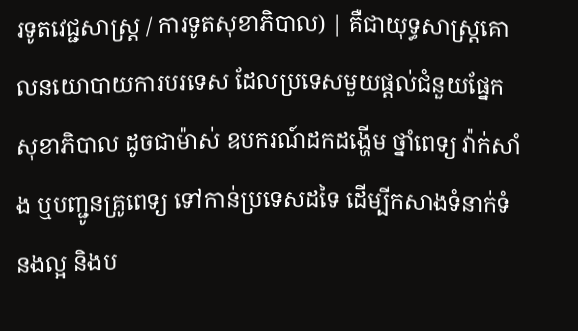រទូតវេជ្ជសាស្ត្រ / ការទូតសុខាភិបាល) | គឺជាយុទ្ធសាស្ត្រគោលនយោបាយការបរទេស ដែលប្រទេសមួយផ្តល់ជំនួយផ្នែកសុខាភិបាល ដូចជាម៉ាស់ ឧបករណ៍ដកដង្ហើម ថ្នាំពេទ្យ វ៉ាក់សាំង ឬបញ្ជូនគ្រូពេទ្យ ទៅកាន់ប្រទេសដទៃ ដើម្បីកសាងទំនាក់ទំនងល្អ និងប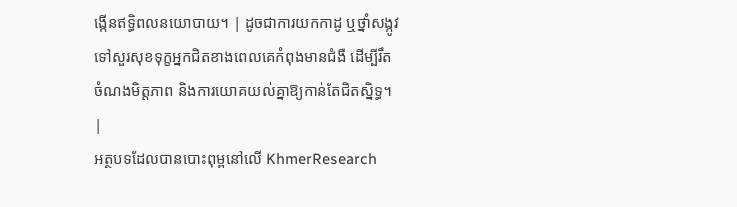ង្កើនឥទ្ធិពលនយោបាយ។ | ដូចជាការយកកាដូ ឬថ្នាំសង្កូវទៅសួរសុខទុក្ខអ្នកជិតខាងពេលគេកំពុងមានជំងឺ ដើម្បីរឹតចំណងមិត្តភាព និងការយោគយល់គ្នាឱ្យកាន់តែជិតស្និទ្ធ។ |
អត្ថបទដែលបានបោះពុម្ពនៅលើ KhmerResearch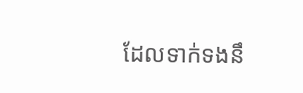ដែលទាក់ទងនឹ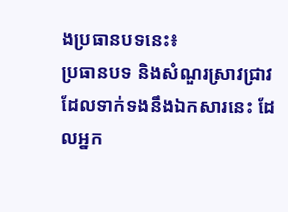ងប្រធានបទនេះ៖
ប្រធានបទ និងសំណួរស្រាវជ្រាវដែលទាក់ទងនឹងឯកសារនេះ ដែលអ្នក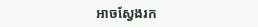អាចស្វែងរក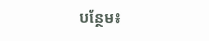បន្ថែម៖